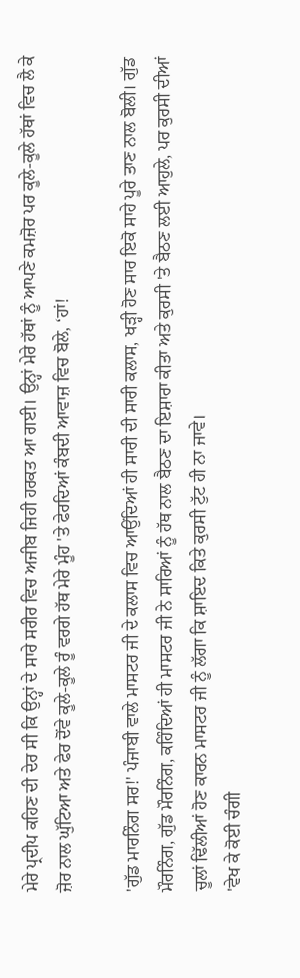ਮੇਰੇ ਪ੍ਰਦੀਪ ਕਹਿਣ ਦੀ ਦੇਰ ਸੀ ਕਿ ਉਨ੍ਹਾਂ ਦੇ ਸਾਰੇ ਸਰੀਰ ਵਿਚ ਅਜੀਬ ਜਿਹੀ ਹਰਕਤ ਆ ਗਈ। ਉਨ੍ਹਾਂ ਮੇਰੇ ਹੱਥਾਂ ਨੂੰ ਆਪਣੇ ਕਮਜ਼ੋਰ ਪਰ ਕੂਲੇ-ਕੂਲੇ ਹੱਥਾਂ ਵਿਚ ਲੈ ਕੇ ਜ਼ੋਰ ਨਾਲ ਘੁੱਟਿਆ ਅਤੇ ਫੇਰ ਦੋਂਵੇ ਕੂਲੇ-ਕੂਲੇ ਰੂੰ ਵਰਗੇ ਹੱਥ ਮੇਰੇ ਮੂੰਹ 'ਤੇ ਫੇਰਦਿਆਂ ਕੰਬਦੀ ਆਵਾਜ਼ ਵਿਚ ਬੋਲੇ, ‘ਹਾਂ!

'ਗੁੱਡ ਮਾਰਨਿੰਗ ਸਰ!' ਪੰਜਾਬੀ ਵਾਲੇ ਮਾਸਟਰ ਜੀ ਦੇ ਕਲਾਸ ਵਿਚ ਆਉਂਦਿਆਂ ਹੀ ਸਾਰੀ ਦੀ ਸਾਰੀ ਕਲਾਸ, ਖੜ੍ਹੀ ਹੋਣ ਸਾਰ ਇਕੋ ਸਾਹੇ ਪੂਰੇ ਤਾਣ ਨਾਲ ਬੋਲੀ। ਗੁੱਡ ਮੌਰਨਿੰਗ, ਗੁੱਡ ਮੌਰਨਿੰਗ, ਕਹਿੰਦਿਆਂ ਹੀ ਮਾਸਟਰ ਜੀ ਨੇ ਸਾਰਿਆਂ ਨੂੰ ਹੱਥ ਨਾਲ ਬੈਠਣ ਦਾ ਇਸ਼ਾਰਾ ਕੀਤਾ ਅਤੇ ਕੁਰਸੀ 'ਤੇ ਬੈਠਣ ਲਈ ਆਹੁਲੇ, ਪਰ ਕੁਰਸੀ ਦੀਆਂ ਚੂਲਾਂ ਢਿੱਲੀਆਂ ਹੋਣ ਕਾਰਨ ਮਾਸਟਰ ਜੀ ਨੂੰ ਲੱਗਾ ਕਿ ਸ਼ਾਇਦ ਕਿਤੇ ਕੁਰਸੀ ਟੁੱਟ ਹੀ ਨਾ ਜਾਵੇ।
'ਵੇਖ ਕੇ ਕੋਈ ਚੰਗੀ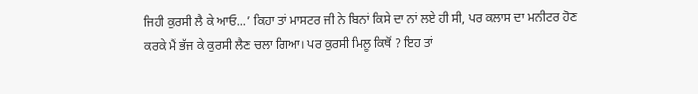ਜਿਹੀ ਕੁਰਸੀ ਲੈ ਕੇ ਆਓ...’ ਕਿਹਾ ਤਾਂ ਮਾਸਟਰ ਜੀ ਨੇ ਬਿਨਾਂ ਕਿਸੇ ਦਾ ਨਾਂ ਲਏ ਹੀ ਸੀ, ਪਰ ਕਲਾਸ ਦਾ ਮਨੀਟਰ ਹੋਣ ਕਰਕੇ ਮੈਂ ਭੱਜ ਕੇ ਕੁਰਸੀ ਲੈਣ ਚਲਾ ਗਿਆ। ਪਰ ਕੁਰਸੀ ਮਿਲੂ ਕਿਥੋਂ ? ਇਹ ਤਾਂ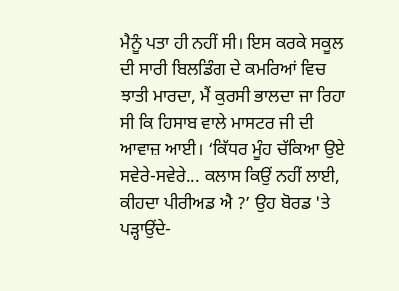ਮੈਨੂੰ ਪਤਾ ਹੀ ਨਹੀਂ ਸੀ। ਇਸ ਕਰਕੇ ਸਕੂਲ ਦੀ ਸਾਰੀ ਬਿਲਡਿੰਗ ਦੇ ਕਮਰਿਆਂ ਵਿਚ ਝਾਤੀ ਮਾਰਦਾ, ਮੈਂ ਕੁਰਸੀ ਭਾਲਦਾ ਜਾ ਰਿਹਾ ਸੀ ਕਿ ਹਿਸਾਬ ਵਾਲੇ ਮਾਸਟਰ ਜੀ ਦੀ ਆਵਾਜ਼ ਆਈ। ‘ਕਿੱਧਰ ਮੂੰਹ ਚੱਕਿਆ ਉਏ ਸਵੇਰੇ-ਸਵੇਰੇ... ਕਲਾਸ ਕਿਉਂ ਨਹੀਂ ਲਾਈ, ਕੀਹਦਾ ਪੀਰੀਅਡ ਐ ?’ ਉਹ ਬੋਰਡ 'ਤੇ ਪੜ੍ਹਾਉਂਦੇ-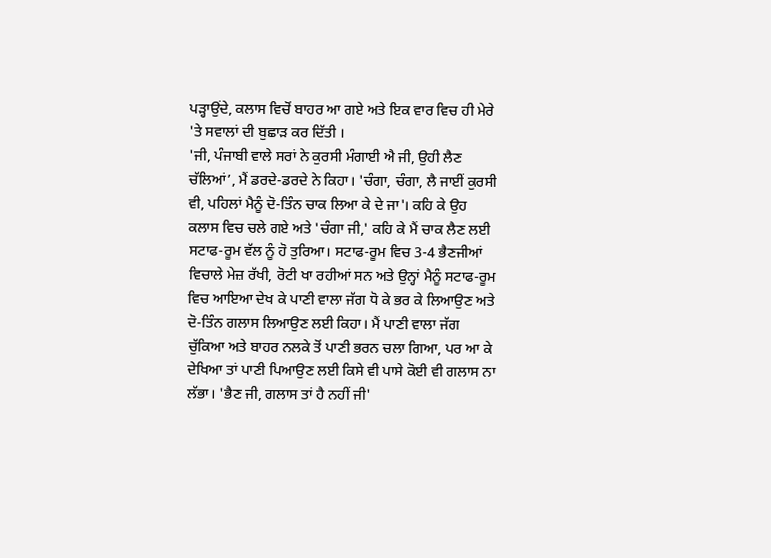ਪੜ੍ਹਾਉਂਦੇ, ਕਲਾਸ ਵਿਚੋਂ ਬਾਹਰ ਆ ਗਏ ਅਤੇ ਇਕ ਵਾਰ ਵਿਚ ਹੀ ਮੇਰੇ 'ਤੇ ਸਵਾਲਾਂ ਦੀ ਬੁਛਾੜ ਕਰ ਦਿੱਤੀ ।
'ਜੀ, ਪੰਜਾਬੀ ਵਾਲੇ ਸਰਾਂ ਨੇ ਕੁਰਸੀ ਮੰਗਾਈ ਐ ਜੀ, ਉਹੀ ਲੈਣ ਚੱਲਿਆਂ’, ਮੈਂ ਡਰਦੇ-ਡਰਦੇ ਨੇ ਕਿਹਾ। 'ਚੰਗਾ, ਚੰਗਾ, ਲੈ ਜਾਈਂ ਕੁਰਸੀ ਵੀ, ਪਹਿਲਾਂ ਮੈਨੂੰ ਦੋ-ਤਿੰਨ ਚਾਕ ਲਿਆ ਕੇ ਦੇ ਜਾ'। ਕਹਿ ਕੇ ਉਹ ਕਲਾਸ ਵਿਚ ਚਲੇ ਗਏ ਅਤੇ 'ਚੰਗਾ ਜੀ,' ਕਹਿ ਕੇ ਮੈਂ ਚਾਕ ਲੈਣ ਲਈ ਸਟਾਫ-ਰੂਮ ਵੱਲ ਨੂੰ ਹੋ ਤੁਰਿਆ। ਸਟਾਫ-ਰੂਮ ਵਿਚ 3-4 ਭੈਣਜੀਆਂ ਵਿਚਾਲੇ ਮੇਜ਼ ਰੱਖੀ, ਰੋਟੀ ਖਾ ਰਹੀਆਂ ਸਨ ਅਤੇ ਉਨ੍ਹਾਂ ਮੈਨੂੰ ਸਟਾਫ-ਰੂਮ ਵਿਚ ਆਇਆ ਦੇਖ ਕੇ ਪਾਣੀ ਵਾਲਾ ਜੱਗ ਧੋ ਕੇ ਭਰ ਕੇ ਲਿਆਉਣ ਅਤੇ ਦੋ-ਤਿੰਨ ਗਲਾਸ ਲਿਆਉਣ ਲਈ ਕਿਹਾ। ਮੈਂ ਪਾਣੀ ਵਾਲਾ ਜੱਗ ਚੁੱਕਿਆ ਅਤੇ ਬਾਹਰ ਨਲਕੇ ਤੋਂ ਪਾਣੀ ਭਰਨ ਚਲਾ ਗਿਆ, ਪਰ ਆ ਕੇ ਦੇਖਿਆ ਤਾਂ ਪਾਣੀ ਪਿਆਉਣ ਲਈ ਕਿਸੇ ਵੀ ਪਾਸੇ ਕੋਈ ਵੀ ਗਲਾਸ ਨਾ ਲੱਭਾ। 'ਭੈਣ ਜੀ, ਗਲਾਸ ਤਾਂ ਹੈ ਨਹੀਂ ਜੀ'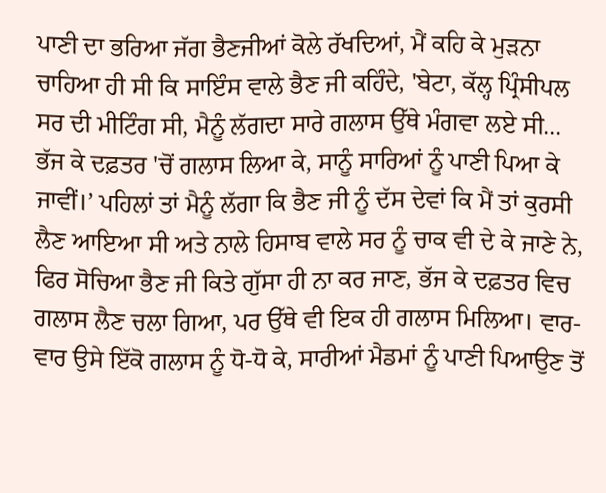ਪਾਣੀ ਦਾ ਭਰਿਆ ਜੱਗ ਭੈਣਜੀਆਂ ਕੋਲੇ ਰੱਖਦਿਆਂ, ਮੈਂ ਕਹਿ ਕੇ ਮੁੜਨਾ ਚਾਹਿਆ ਹੀ ਸੀ ਕਿ ਸਾਇੰਸ ਵਾਲੇ ਭੈਣ ਜੀ ਕਹਿੰਦੇ, 'ਬੇਟਾ, ਕੱਲ੍ਹ ਪ੍ਰਿੰਸੀਪਲ ਸਰ ਦੀ ਮੀਟਿੰਗ ਸੀ, ਮੈਨੂੰ ਲੱਗਦਾ ਸਾਰੇ ਗਲਾਸ ਉੱਥੇ ਮੰਗਵਾ ਲਏ ਸੀ... ਭੱਜ ਕੇ ਦਫ਼ਤਰ 'ਚੋਂ ਗਲਾਸ ਲਿਆ ਕੇ, ਸਾਨੂੰ ਸਾਰਿਆਂ ਨੂੰ ਪਾਣੀ ਪਿਆ ਕੇ ਜਾਵੀਂ।’ ਪਹਿਲਾਂ ਤਾਂ ਮੈਨੂੰ ਲੱਗਾ ਕਿ ਭੈਣ ਜੀ ਨੂੰ ਦੱਸ ਦੇਵਾਂ ਕਿ ਮੈਂ ਤਾਂ ਕੁਰਸੀ ਲੈਣ ਆਇਆ ਸੀ ਅਤੇ ਨਾਲੇ ਹਿਸਾਬ ਵਾਲੇ ਸਰ ਨੂੰ ਚਾਕ ਵੀ ਦੇ ਕੇ ਜਾਣੇ ਨੇ, ਫਿਰ ਸੋਚਿਆ ਭੈਣ ਜੀ ਕਿਤੇ ਗੁੱਸਾ ਹੀ ਨਾ ਕਰ ਜਾਣ, ਭੱਜ ਕੇ ਦਫ਼ਤਰ ਵਿਚ ਗਲਾਸ ਲੈਣ ਚਲਾ ਗਿਆ, ਪਰ ਉੱਥੇ ਵੀ ਇਕ ਹੀ ਗਲਾਸ ਮਿਲਿਆ। ਵਾਰ-ਵਾਰ ਉਸੇ ਇੱਕੋ ਗਲਾਸ ਨੂੰ ਧੋ-ਧੋ ਕੇ, ਸਾਰੀਆਂ ਮੈਡਮਾਂ ਨੂੰ ਪਾਣੀ ਪਿਆਉਣ ਤੋਂ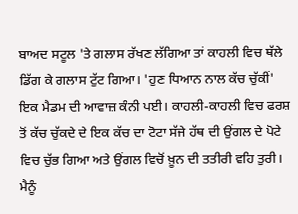ਬਾਅਦ ਸਟੂਲ 'ਤੇ ਗਲਾਸ ਰੱਖਣ ਲੱਗਿਆ ਤਾਂ ਕਾਹਲੀ ਵਿਚ ਥੱਲੇ ਡਿੱਗ ਕੇ ਗਲਾਸ ਟੁੱਟ ਗਿਆ। 'ਹੁਣ ਧਿਆਨ ਨਾਲ ਕੱਚ ਚੁੱਕੀਂ' ਇਕ ਮੈਡਮ ਦੀ ਆਵਾਜ਼ ਕੰਨੀ ਪਈ। ਕਾਹਲੀ-ਕਾਹਲੀ ਵਿਚ ਫਰਸ਼ ਤੋਂ ਕੱਚ ਚੁੱਕਦੇ ਦੇ ਇਕ ਕੱਚ ਦਾ ਟੋਟਾ ਸੱਜੇ ਹੱਥ ਦੀ ਉਂਗਲ ਦੇ ਪੋਟੇ ਵਿਚ ਚੁੱਭ ਗਿਆ ਅਤੇ ਉਂਗਲ ਵਿਚੋਂ ਖ਼ੂਨ ਦੀ ਤਤੀਰੀ ਵਹਿ ਤੁਰੀ। ਮੈਨੂੰ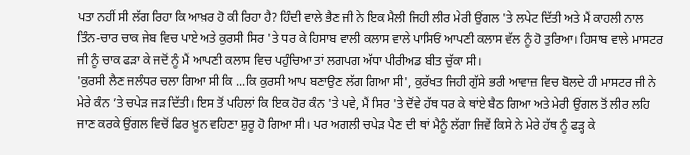ਪਤਾ ਨਹੀਂ ਸੀ ਲੱਗ ਰਿਹਾ ਕਿ ਆਖ਼ਰ ਹੋ ਕੀ ਰਿਹਾ ਹੈ? ਹਿੰਦੀ ਵਾਲੇ ਭੈਣ ਜੀ ਨੇ ਇਕ ਮੈਲੀ ਜਿਹੀ ਲੀਰ ਮੇਰੀ ਉਂਗਲ 'ਤੇ ਲਪੇਟ ਦਿੱਤੀ ਅਤੇ ਮੈਂ ਕਾਹਲੀ ਨਾਲ ਤਿੰਨ-ਚਾਰ ਚਾਕ ਜੇਬ ਵਿਚ ਪਾਏ ਅਤੇ ਕੁਰਸੀ ਸਿਰ 'ਤੇ ਧਰ ਕੇ ਹਿਸਾਬ ਵਾਲੀ ਕਲਾਸ ਵਾਲੇ ਪਾਸਿਓਂ ਆਪਣੀ ਕਲਾਸ ਵੱਲ ਨੂੰ ਹੋ ਤੁਰਿਆ। ਹਿਸਾਬ ਵਾਲੇ ਮਾਸਟਰ ਜੀ ਨੂੰ ਚਾਕ ਫੜਾ ਕੇ ਜਦੋਂ ਨੂੰ ਮੈਂ ਆਪਣੀ ਕਲਾਸ ਵਿਚ ਪਹੁੰਚਿਆ ਤਾਂ ਲਗਪਗ ਅੱਧਾ ਪੀਰੀਅਡ ਬੀਤ ਚੁੱਕਾ ਸੀ।
'ਕੁਰਸੀ ਲੈਣ ਜਲੰਧਰ ਚਲਾ ਗਿਆ ਸੀ ਕਿ ...ਕਿ ਕੁਰਸੀ ਆਪ ਬਣਾਉਣ ਲੱਗ ਗਿਆ ਸੀ', ਕੁਰੱਖਤ ਜਿਹੀ ਗੁੱਸੇ ਭਰੀ ਆਵਾਜ਼ ਵਿਚ ਬੋਲਦੇ ਹੀ ਮਾਸਟਰ ਜੀ ਨੇ ਮੇਰੇ ਕੰਨ ’ਤੇ ਚਪੇੜ ਜੜ ਦਿੱਤੀ। ਇਸ ਤੋਂ ਪਹਿਲਾਂ ਕਿ ਇਕ ਹੋਰ ਕੰਨ 'ਤੇ ਪਵੇ, ਮੈਂ ਸਿਰ 'ਤੇ ਦੋਂਵੇ ਹੱਥ ਧਰ ਕੇ ਥਾਂਏ ਬੈਠ ਗਿਆ ਅਤੇ ਮੇਰੀ ਉਂਗਲ ਤੋਂ ਲੀਰ ਲਹਿ ਜਾਣ ਕਰਕੇ ਉਂਗਲ ਵਿਚੋਂ ਫਿਰ ਖ਼ੂਨ ਵਹਿਣਾ ਸ਼ੁਰੂ ਹੋ ਗਿਆ ਸੀ। ਪਰ ਅਗਲੀ ਚਪੇੜ ਪੈਣ ਦੀ ਥਾਂ ਮੈਨੂੰ ਲੱਗਾ ਜਿਵੇਂ ਕਿਸੇ ਨੇ ਮੇਰੇ ਹੱਥ ਨੂੰ ਫੜ੍ਹ ਕੇ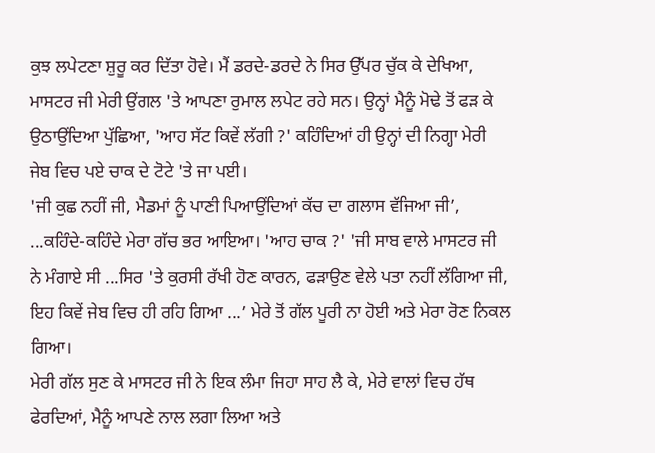ਕੁਝ ਲਪੇਟਣਾ ਸ਼ੁਰੂ ਕਰ ਦਿੱਤਾ ਹੋਵੇ। ਮੈਂ ਡਰਦੇ-ਡਰਦੇ ਨੇ ਸਿਰ ਉੱਪਰ ਚੁੱਕ ਕੇ ਦੇਖਿਆ, ਮਾਸਟਰ ਜੀ ਮੇਰੀ ਉਂਗਲ 'ਤੇ ਆਪਣਾ ਰੁਮਾਲ ਲਪੇਟ ਰਹੇ ਸਨ। ਉਨ੍ਹਾਂ ਮੈਨੂੰ ਮੋਢੇ ਤੋਂ ਫੜ ਕੇ ਉਠਾਉਂਦਿਆ ਪੁੱਛਿਆ, 'ਆਹ ਸੱਟ ਕਿਵੇਂ ਲੱਗੀ ?' ਕਹਿੰਦਿਆਂ ਹੀ ਉਨ੍ਹਾਂ ਦੀ ਨਿਗ੍ਹਾ ਮੇਰੀ ਜੇਬ ਵਿਚ ਪਏ ਚਾਕ ਦੇ ਟੋਟੇ 'ਤੇ ਜਾ ਪਈ।
'ਜੀ ਕੁਛ ਨਹੀਂ ਜੀ, ਮੈਡਮਾਂ ਨੂੰ ਪਾਣੀ ਪਿਆਉਂਦਿਆਂ ਕੱਚ ਦਾ ਗਲਾਸ ਵੱਜਿਆ ਜੀ’, ...ਕਹਿੰਦੇ-ਕਹਿੰਦੇ ਮੇਰਾ ਗੱਚ ਭਰ ਆਇਆ। 'ਆਹ ਚਾਕ ?' 'ਜੀ ਸਾਬ ਵਾਲੇ ਮਾਸਟਰ ਜੀ ਨੇ ਮੰਗਾਏ ਸੀ ...ਸਿਰ 'ਤੇ ਕੁਰਸੀ ਰੱਖੀ ਹੋਣ ਕਾਰਨ, ਫੜਾਉਣ ਵੇਲੇ ਪਤਾ ਨਹੀਂ ਲੱਗਿਆ ਜੀ, ਇਹ ਕਿਵੇਂ ਜੇਬ ਵਿਚ ਹੀ ਰਹਿ ਗਿਆ ...’ ਮੇਰੇ ਤੋਂ ਗੱਲ ਪੂਰੀ ਨਾ ਹੋਈ ਅਤੇ ਮੇਰਾ ਰੋਣ ਨਿਕਲ ਗਿਆ।
ਮੇਰੀ ਗੱਲ ਸੁਣ ਕੇ ਮਾਸਟਰ ਜੀ ਨੇ ਇਕ ਲੰਮਾ ਜਿਹਾ ਸਾਹ ਲੈ ਕੇ, ਮੇਰੇ ਵਾਲਾਂ ਵਿਚ ਹੱਥ ਫੇਰਦਿਆਂ, ਮੈਨੂੰ ਆਪਣੇ ਨਾਲ ਲਗਾ ਲਿਆ ਅਤੇ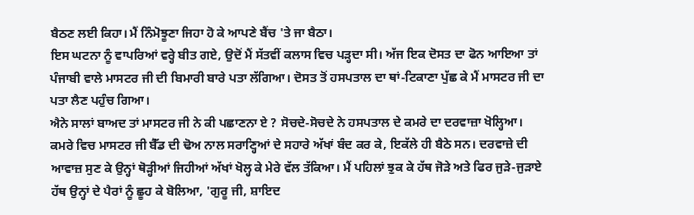ਬੈਠਣ ਲਈ ਕਿਹਾ। ਮੈਂ ਨਿੰਮੋਝੂਣਾ ਜਿਹਾ ਹੋ ਕੇ ਆਪਣੇ ਬੈਂਚ 'ਤੇ ਜਾ ਬੈਠਾ।
ਇਸ ਘਟਨਾ ਨੂੰ ਵਾਪਰਿਆਂ ਵਰ੍ਹੇ ਬੀਤ ਗਏ, ਉਦੋਂ ਮੈਂ ਸੱਤਵੀਂ ਕਲਾਸ ਵਿਚ ਪੜ੍ਹਦਾ ਸੀ। ਅੱਜ ਇਕ ਦੋਸਤ ਦਾ ਫੋਨ ਆਇਆ ਤਾਂ ਪੰਜਾਬੀ ਵਾਲੇ ਮਾਸਟਰ ਜੀ ਦੀ ਬਿਮਾਰੀ ਬਾਰੇ ਪਤਾ ਲੱਗਿਆ। ਦੋਸਤ ਤੋਂ ਹਸਪਤਾਲ ਦਾ ਥਾਂ-ਟਿਕਾਣਾ ਪੁੱਛ ਕੇ ਮੈਂ ਮਾਸਟਰ ਜੀ ਦਾ ਪਤਾ ਲੈਣ ਪਹੁੰਚ ਗਿਆ।
ਐਨੇ ਸਾਲਾਂ ਬਾਅਦ ਤਾਂ ਮਾਸਟਰ ਜੀ ਨੇ ਕੀ ਪਛਾਣਨਾ ਏ ? ਸੋਚਦੇ-ਸੋਚਦੇ ਨੇ ਹਸਪਤਾਲ ਦੇ ਕਮਰੇ ਦਾ ਦਰਵਾਜ਼ਾ ਖੋਲ੍ਹਿਆ। ਕਮਰੇ ਵਿਚ ਮਾਸਟਰ ਜੀ ਬੈੱਡ ਦੀ ਢੋਅ ਨਾਲ ਸਰਾਣ੍ਹਿਆਂ ਦੇ ਸਹਾਰੇ ਅੱਖਾਂ ਬੰਦ ਕਰ ਕੇ, ਇਕੱਲੇ ਹੀ ਬੈਠੇ ਸਨ। ਦਰਵਾਜ਼ੇ ਦੀ ਆਵਾਜ਼ ਸੁਣ ਕੇ ਉਨ੍ਹਾਂ ਥੋੜ੍ਹੀਆਂ ਜਿਹੀਆਂ ਅੱਖਾਂ ਖੋਲ੍ਹ ਕੇ ਮੇਰੇ ਵੱਲ ਤੱਕਿਆ। ਮੈਂ ਪਹਿਲਾਂ ਝੁਕ ਕੇ ਹੱਥ ਜੋੜੇ ਅਤੇ ਫਿਰ ਜੁੜੇ-ਜੁੜਾਏ ਹੱਥ ਉਨ੍ਹਾਂ ਦੇ ਪੈਰਾਂ ਨੂੰ ਛੂਹ ਕੇ ਬੋਲਿਆ, 'ਗੁਰੂ ਜੀ, ਸ਼ਾਇਦ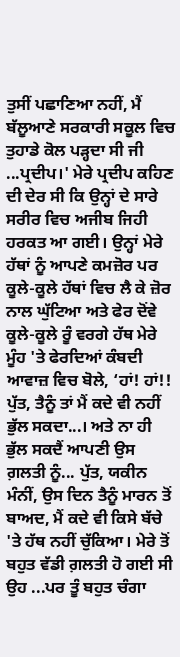ਤੁਸੀਂ ਪਛਾਣਿਆ ਨਹੀਂ, ਮੈਂ ਬੱਲੂਆਣੇ ਸਰਕਾਰੀ ਸਕੂਲ ਵਿਚ ਤੁਹਾਡੇ ਕੋਲ ਪੜ੍ਹਦਾ ਸੀ ਜੀ ...ਪ੍ਰਦੀਪ।' ਮੇਰੇ ਪ੍ਰਦੀਪ ਕਹਿਣ ਦੀ ਦੇਰ ਸੀ ਕਿ ਉਨ੍ਹਾਂ ਦੇ ਸਾਰੇ ਸਰੀਰ ਵਿਚ ਅਜੀਬ ਜਿਹੀ ਹਰਕਤ ਆ ਗਈ। ਉਨ੍ਹਾਂ ਮੇਰੇ ਹੱਥਾਂ ਨੂੰ ਆਪਣੇ ਕਮਜ਼ੋਰ ਪਰ ਕੂਲੇ-ਕੂਲੇ ਹੱਥਾਂ ਵਿਚ ਲੈ ਕੇ ਜ਼ੋਰ ਨਾਲ ਘੁੱਟਿਆ ਅਤੇ ਫੇਰ ਦੋਂਵੇ ਕੂਲੇ-ਕੂਲੇ ਰੂੰ ਵਰਗੇ ਹੱਥ ਮੇਰੇ ਮੂੰਹ 'ਤੇ ਫੇਰਦਿਆਂ ਕੰਬਦੀ ਆਵਾਜ਼ ਵਿਚ ਬੋਲੇ, ‘ਹਾਂ! ਹਾਂ!! ਪੁੱਤ, ਤੈਨੂੰ ਤਾਂ ਮੈਂ ਕਦੇ ਵੀ ਨਹੀਂ ਭੁੱਲ ਸਕਦਾ...। ਅਤੇ ਨਾ ਹੀ ਭੁੱਲ ਸਕਦੈਂ ਆਪਣੀ ਉਸ ਗ਼ਲਤੀ ਨੂੰ... ਪੁੱਤ, ਯਕੀਨ ਮੰਨੀਂ, ਉਸ ਦਿਨ ਤੈਨੂੰ ਮਾਰਨ ਤੋਂ ਬਾਅਦ, ਮੈਂ ਕਦੇ ਵੀ ਕਿਸੇ ਬੱਚੇ 'ਤੇ ਹੱਥ ਨਹੀਂ ਚੁੱਕਿਆ। ਮੇਰੇ ਤੋਂ ਬਹੁਤ ਵੱਡੀ ਗ਼ਲਤੀ ਹੋ ਗਈ ਸੀ ਉਹ ...ਪਰ ਤੂੰ ਬਹੁਤ ਚੰਗਾ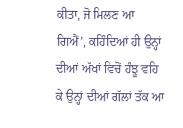ਕੀਤਾ, ਜੋ ਮਿਲਣ ਆ ਗਿਐਂ’, ਕਹਿੰਦਿਆਂ ਹੀ ਉਨ੍ਹਾਂ ਦੀਆਂ ਅੱਖਾਂ ਵਿਚੋਂ ਹੰਝੂ ਵਹਿ ਕੇ ਉਨ੍ਹਾਂ ਦੀਆਂ ਗੱਲਾਂ ਤੱਕ ਆ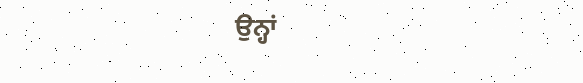ਉਨ੍ਹਾਂ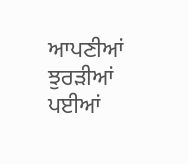ਆਪਣੀਆਂ ਝੁਰੜੀਆਂ ਪਈਆਂ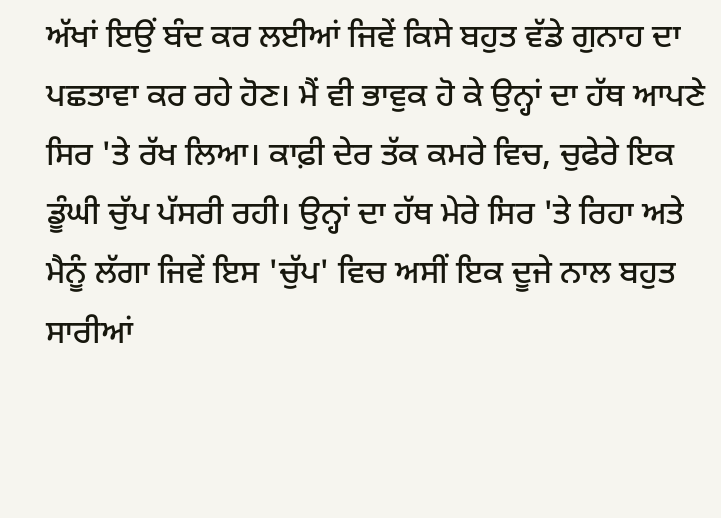ਅੱਖਾਂ ਇਉਂ ਬੰਦ ਕਰ ਲਈਆਂ ਜਿਵੇਂ ਕਿਸੇ ਬਹੁਤ ਵੱਡੇ ਗੁਨਾਹ ਦਾ ਪਛਤਾਵਾ ਕਰ ਰਹੇ ਹੋਣ। ਮੈਂ ਵੀ ਭਾਵੁਕ ਹੋ ਕੇ ਉਨ੍ਹਾਂ ਦਾ ਹੱਥ ਆਪਣੇ ਸਿਰ 'ਤੇ ਰੱਖ ਲਿਆ। ਕਾਫ਼ੀ ਦੇਰ ਤੱਕ ਕਮਰੇ ਵਿਚ, ਚੁਫੇਰੇ ਇਕ ਡੂੰਘੀ ਚੁੱਪ ਪੱਸਰੀ ਰਹੀ। ਉਨ੍ਹਾਂ ਦਾ ਹੱਥ ਮੇਰੇ ਸਿਰ 'ਤੇ ਰਿਹਾ ਅਤੇ ਮੈਨੂੰ ਲੱਗਾ ਜਿਵੇਂ ਇਸ 'ਚੁੱਪ' ਵਿਚ ਅਸੀਂ ਇਕ ਦੂਜੇ ਨਾਲ ਬਹੁਤ ਸਾਰੀਆਂ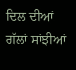ਦਿਲ ਦੀਆਂ ਗੱਲਾਂ ਸਾਂਝੀਆਂ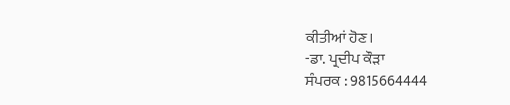ਕੀਤੀਆਂ ਹੋਣ।
-ਡਾ. ਪ੍ਰਦੀਪ ਕੌੜਾ
ਸੰਪਰਕ : 9815664444